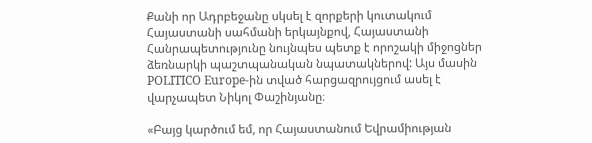Քանի որ Ադրբեջանը սկսել է զորքերի կուտակում Հայաստանի սահմանի երկայնքով, Հայաստանի Հանրապետությունը նույնպես պետք է որոշակի միջոցներ ձեռնարկի պաշտպանական նպատակներով: Այս մասին POLITICO Europe-ին տված հարցազրույցում ասել է վարչապետ Նիկոլ Փաշինյանը։

«Բայց կարծում եմ, որ Հայաստանում Եվրամիության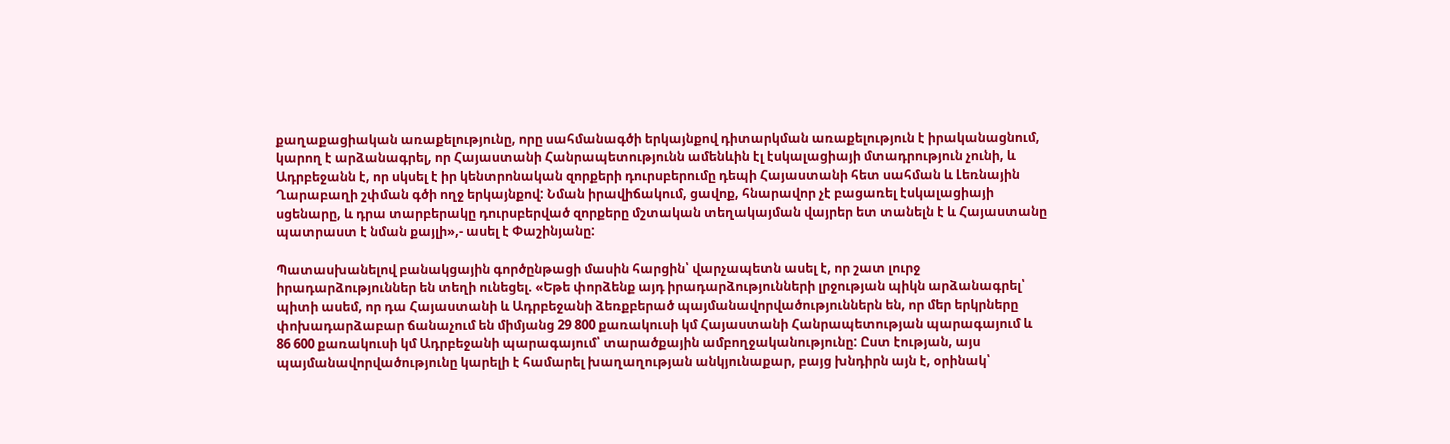քաղաքացիական առաքելությունը, որը սահմանագծի երկայնքով դիտարկման առաքելություն է իրականացնում, կարող է արձանագրել, որ Հայաստանի Հանրապետությունն ամենևին էլ էսկալացիայի մտադրություն չունի, և Ադրբեջանն է, որ սկսել է իր կենտրոնական զորքերի դուրսբերումը դեպի Հայաստանի հետ սահման և Լեռնային Ղարաբաղի շփման գծի ողջ երկայնքով: Նման իրավիճակում, ցավոք, հնարավոր չէ բացառել էսկալացիայի սցենարը, և դրա տարբերակը դուրսբերված զորքերը մշտական տեղակայման վայրեր ետ տանելն է և Հայաստանը պատրաստ է նման քայլի»,- ասել է Փաշինյանը:

Պատասխանելով բանակցային գործընթացի մասին հարցին՝ վարչապետն ասել է, որ շատ լուրջ իրադարձություններ են տեղի ունեցել. «Եթե փորձենք այդ իրադարձությունների լրջության պիկն արձանագրել՝ պիտի ասեմ, որ դա Հայաստանի և Ադրբեջանի ձեռքբերած պայմանավորվածություններն են, որ մեր երկրները փոխադարձաբար ճանաչում են միմյանց 29 800 քառակուսի կմ Հայաստանի Հանրապետության պարագայում և 86 600 քառակուսի կմ Ադրբեջանի պարագայում՝ տարածքային ամբողջականությունը: Ըստ էության, այս պայմանավորվածությունը կարելի է համարել խաղաղության անկյունաքար, բայց խնդիրն այն է, օրինակ՝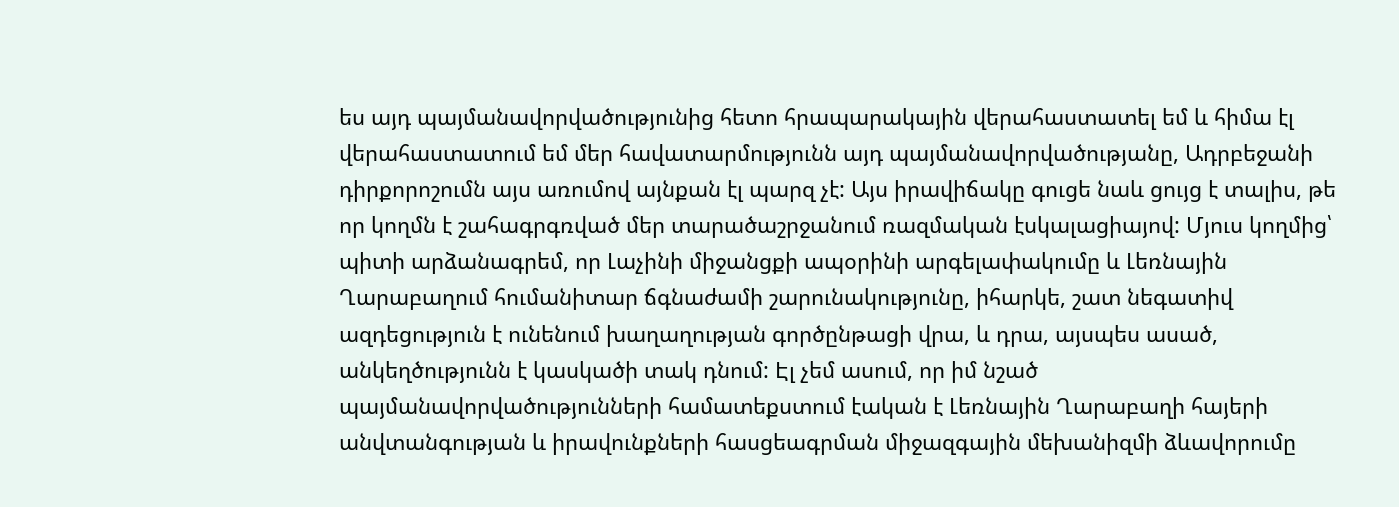ես այդ պայմանավորվածությունից հետո հրապարակային վերահաստատել եմ և հիմա էլ վերահաստատում եմ մեր հավատարմությունն այդ պայմանավորվածությանը, Ադրբեջանի դիրքորոշումն այս առումով այնքան էլ պարզ չէ: Այս իրավիճակը գուցե նաև ցույց է տալիս, թե որ կողմն է շահագրգռված մեր տարածաշրջանում ռազմական էսկալացիայով: Մյուս կողմից՝ պիտի արձանագրեմ, որ Լաչինի միջանցքի ապօրինի արգելափակումը և Լեռնային Ղարաբաղում հումանիտար ճգնաժամի շարունակությունը, իհարկե, շատ նեգատիվ ազդեցություն է ունենում խաղաղության գործընթացի վրա, և դրա, այսպես ասած, անկեղծությունն է կասկածի տակ դնում: Էլ չեմ ասում, որ իմ նշած պայմանավորվածությունների համատեքստում էական է Լեռնային Ղարաբաղի հայերի անվտանգության և իրավունքների հասցեագրման միջազգային մեխանիզմի ձևավորումը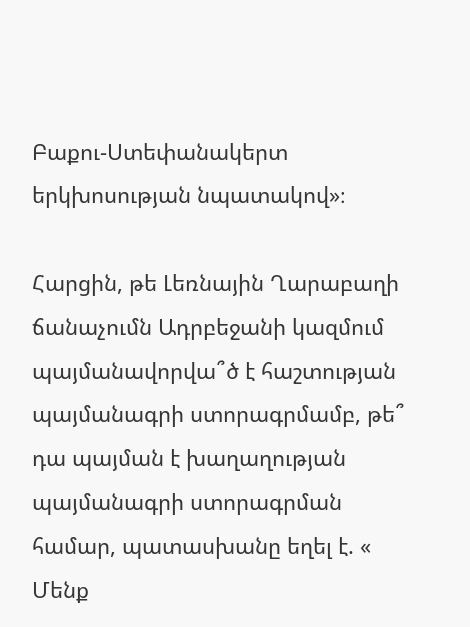Բաքու-Ստեփանակերտ երկխոսության նպատակով»։

Հարցին, թե Լեռնային Ղարաբաղի ճանաչումն Ադրբեջանի կազմում պայմանավորվա՞ծ է հաշտության պայմանագրի ստորագրմամբ, թե՞ դա պայման է խաղաղության պայմանագրի ստորագրման համար, պատասխանը եղել է. « Մենք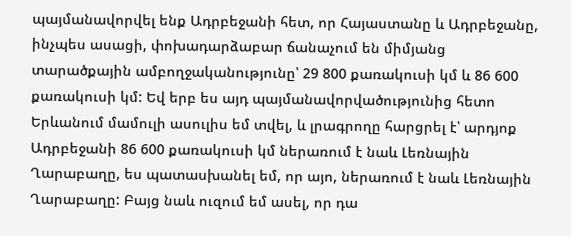պայմանավորվել ենք Ադրբեջանի հետ, որ Հայաստանը և Ադրբեջանը, ինչպես ասացի, փոխադարձաբար ճանաչում են միմյանց տարածքային ամբողջականությունը՝ 29 800 քառակուսի կմ և 86 600 քառակուսի կմ: Եվ երբ ես այդ պայմանավորվածությունից հետո Երևանում մամուլի ասուլիս եմ տվել, և լրագրողը հարցրել է՝ արդյոք Ադրբեջանի 86 600 քառակուսի կմ ներառում է նաև Լեռնային Ղարաբաղը, ես պատասխանել եմ, որ այո, ներառում է նաև Լեռնային Ղարաբաղը: Բայց նաև ուզում եմ ասել, որ դա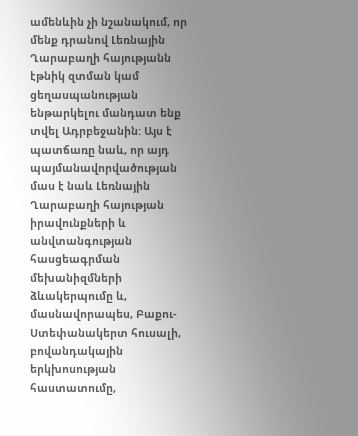ամենևին չի նշանակում, որ մենք դրանով Լեռնային Ղարաբաղի հայությանն էթնիկ զտման կամ ցեղասպանության ենթարկելու մանդատ ենք տվել Ադրբեջանին: Այս է պատճառը նաև, որ այդ պայմանավորվածության մաս է նաև Լեռնային Ղարաբաղի հայության իրավունքների և անվտանգության հասցեագրման մեխանիզմների ձևակերպումը և, մասնավորապես, Բաքու-Ստեփանակերտ հուսալի, բովանդակային երկխոսության հաստատումը,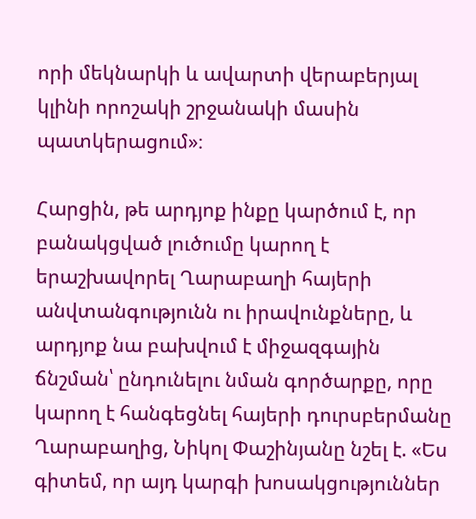որի մեկնարկի և ավարտի վերաբերյալ կլինի որոշակի շրջանակի մասին պատկերացում»։

Հարցին, թե արդյոք ինքը կարծում է, որ  բանակցված լուծումը կարող է երաշխավորել Ղարաբաղի հայերի անվտանգությունն ու իրավունքները, և արդյոք նա բախվում է միջազգային ճնշման՝ ընդունելու նման գործարքը, որը կարող է հանգեցնել հայերի դուրսբերմանը Ղարաբաղից, Նիկոլ Փաշինյանը նշել է. «Ես գիտեմ, որ այդ կարգի խոսակցություններ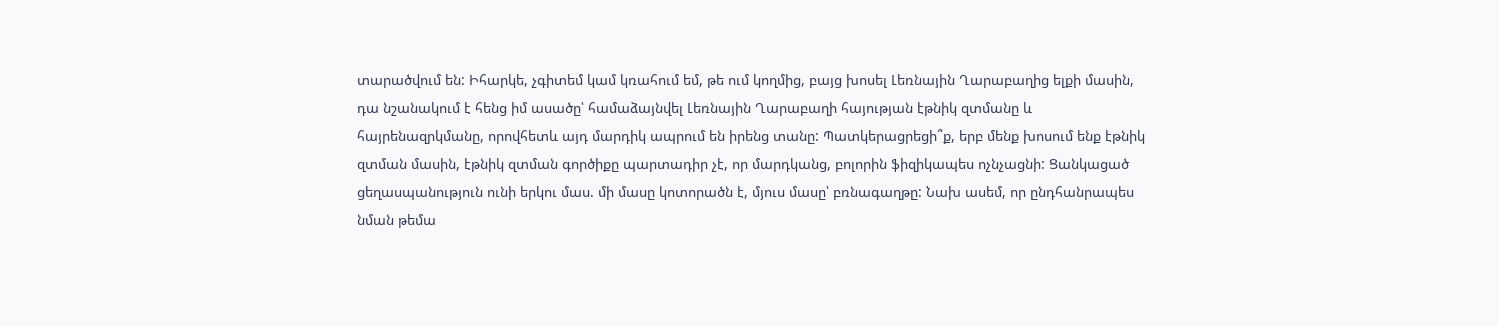տարածվում են: Իհարկե, չգիտեմ կամ կռահում եմ, թե ում կողմից, բայց խոսել Լեռնային Ղարաբաղից ելքի մասին, դա նշանակում է հենց իմ ասածը՝ համաձայնվել Լեռնային Ղարաբաղի հայության էթնիկ զտմանը և հայրենազրկմանը, որովհետև այդ մարդիկ ապրում են իրենց տանը: Պատկերացրեցի՞ք, երբ մենք խոսում ենք էթնիկ զտման մասին, էթնիկ զտման գործիքը պարտադիր չէ, որ մարդկանց, բոլորին ֆիզիկապես ոչնչացնի: Ցանկացած ցեղասպանություն ունի երկու մաս. մի մասը կոտորածն է, մյուս մասը՝ բռնագաղթը: Նախ ասեմ, որ ընդհանրապես նման թեմա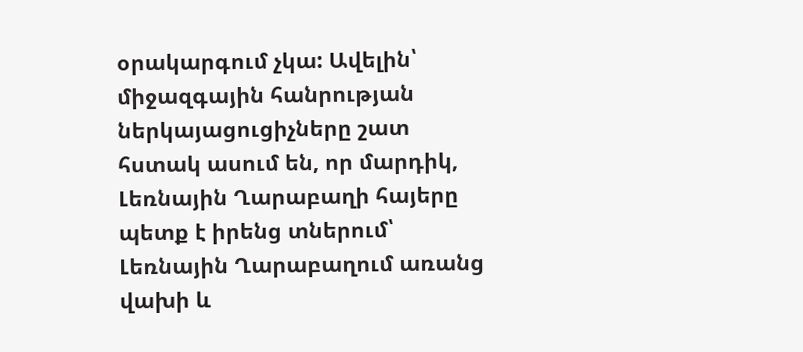օրակարգում չկա: Ավելին՝ միջազգային հանրության ներկայացուցիչները շատ հստակ ասում են, որ մարդիկ, Լեռնային Ղարաբաղի հայերը պետք է իրենց տներում՝ Լեռնային Ղարաբաղում առանց վախի և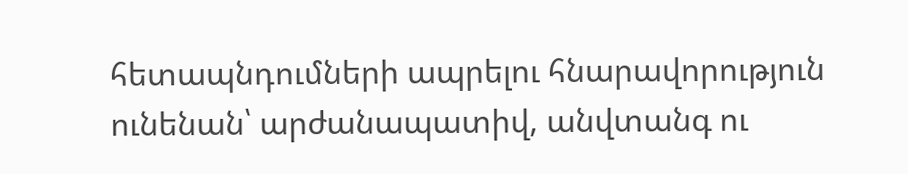հետապնդումների ապրելու հնարավորություն ունենան՝ արժանապատիվ, անվտանգ ու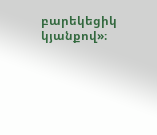բարեկեցիկ կյանքով»։